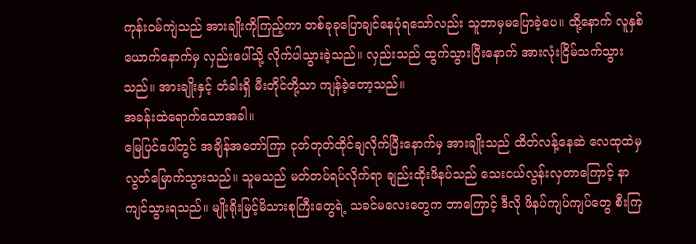ကုန်းဝမ်ကျဲသည် အားချိုးကိုကြည့်ကာ တစ်ခုခုပြောချင်နေပုံရသော်လည်း သူဘာမှမပြောခဲ့ပေ။ ထို့နောက် လူနှစ်ယောက်နောက်မှ လှည်းပေါ်သို့ လိုက်ပါသွားခဲ့သည်။ လှည်းသည် ထွက်သွားပြီးနောက် အားလုံးငြိမ်သက်သွားသည်။ အားချိုးနှင့် တံခါးရှိ မီးတိုင်တို့သာ ကျန်ခဲ့တော့သည်။
အခန်းထဲရောက်သောအခါ။
မြေပြင်ပေါ်တွင် အချိန်အတော်ကြာ ငုတ်တုတ်ထိုင်ချလိုက်ပြီးနောက်မှ အားချိုးသည် ထိတ်လန့်နေဆဲ လေထုထဲမှ လွတ်မြောက်သွားသည်။ သူမသည် မတ်တပ်ရပ်လိုက်ရာ ချည်းထိုးဖိနပ်သည် သေးငယ်လွန်းလှတာကြောင့် နာကျင်သွားရသည်။ မျိုးရိုးမြင့်မိသားစုကြီးတွေရဲ့ သခင်မလေးတွေက ဘာကြောင့် ဒီလို ဖိနပ်ကျပ်ကျပ်တွေ စီးကြ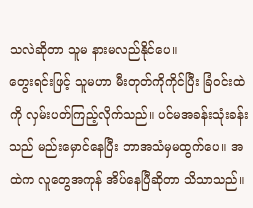သလဲဆိုတာ သူမ နားမလည်နိုင်ပေ။
တွေးရင်းဖြင့် သူမဟာ မီးတုတ်ကိုကိုင်ပြီး ခြံဝင်းထဲကို လှမ်းပတ်ကြည့်လိုက်သည်။ ပင်မအခန်းသုံးခန်းသည် မည်းမှောင်နေပြီး ဘာအသံမှမထွက်ပေ။ အထဲက လူတွေအကုန် အိပ်နေပြီဆိုတာ သိသာသည်။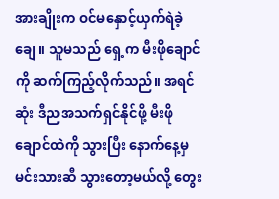အားချိုးက ဝင်မနှောင့်ယှက်ရဲခဲ့ချေ။ သူမသည် ရှေ့က မီးဖိုချောင်ကို ဆက်ကြည့်လိုက်သည်။ အရင်ဆုံး ဒီညအသက်ရှင်နိုင်ဖို့ မီးဖိုချောင်ထဲကို သွားပြီး နောက်နေ့မှ မင်းသားဆီ သွားတော့မယ်လို့ တွေး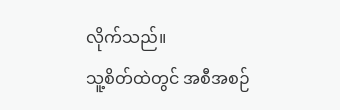လိုက်သည်။
သူ့စိတ်ထဲတွင် အစီအစဉ်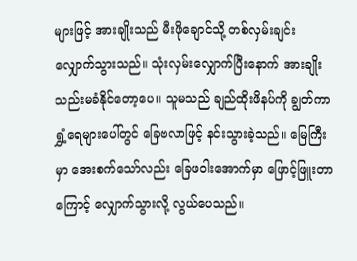များဖြင့် အားချိုးသည် မီးဖိုချောင်သို့ တစ်လှမ်းချင်းလျှောက်သွားသည်။ သုံးလှမ်းလျှောက်ပြီးနောက် အားချိုး သည်းမခံနိုင်တော့ပေ။ သူမသည် ချည်ထိုးဖိနပ်ကို ချွတ်ကာ ရွှံ့ရေများပေါ်တွင် ခြေဗလာဖြင့် နင်းသွားခဲ့သည်။ မြေကြီးမှာ အေးစက်သော်လည်း ခြေဖဝါးအောက်မှာ ဖြောင့်ဖြူးတာကြောင့် လျှောက်သွားလို့ လွယ်ပေသည်။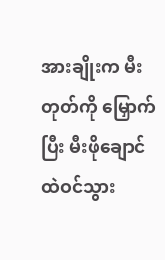အားချိုးက မီးတုတ်ကို မြှောက်ပြီး မီးဖိုချောင်ထဲဝင်သွား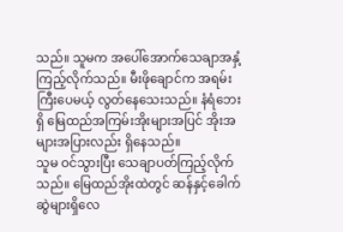သည်။ သူမက အပေါ်အောက်သေချာအနှံ့ကြည့်လိုက်သည်။ မီးဖိုချောင်က အရမ်းကြီးပေမယ့် လွတ်နေသေးသည်။ နံရံဘေးရှိ မြေထည်အကြမ်းအိုးများအပြင် အိုးအများအပြားလည်း ရှိနေသည်။
သူမ ဝင်သွားပြီး သေချာပတ်ကြည့်လိုက်သည်။ မြေထည်အိုးထဲတွင် ဆန်နှင့်ခေါက်ဆွဲများရှိလေ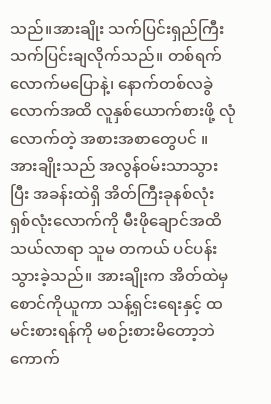သည်။အားချိုး သက်ပြင်းရှည်ကြီး သက်ပြင်းချလိုက်သည်။ တစ်ရက်လောက်မပြောနဲ့၊ နောက်တစ်လခွဲလောက်အထိ လူနှစ်ယောက်စားဖို့ လုံလောက်တဲ့ အစားအစာတွေပင် ။
အားချိုးသည် အလွန်ဝမ်းသာသွားပြီး အခန်းထဲရှိ အိတ်ကြီးခုနစ်လုံး ရှစ်လုံးလောက်ကို မီးဖိုချောင်အထိ သယ်လာရာ သူမ တကယ် ပင်ပန်းသွားခဲ့သည်။ အားချိုးက အိတ်ထဲမှ စောင်ကိုယူကာ သန့်ရှင်းရေးနှင့် ထမင်းစားရန်ကို မစဉ်းစားမိတော့ဘဲ ကောက်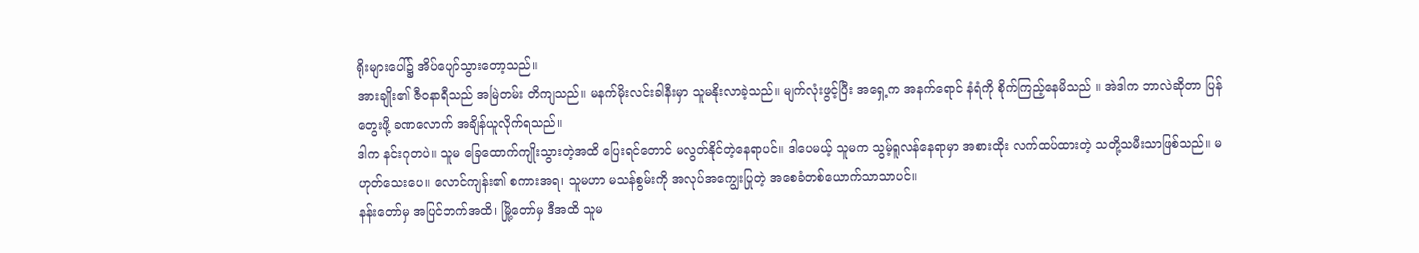ရိုးများပေါ်၌ အိပ်ပျော်သွားတော့သည်။
အားချိုး၏ ဇီဝနာရီသည် အမြဲတမ်း တိကျသည်။ မနက်မိုးလင်းခါနီးမှာ သူမနိုးလာခဲ့သည်။ မျက်လုံးဖွင့်ပြီး အရှေ့က အနက်ရောင် နံရံကို စိုက်ကြည့်နေမိသည် ။ အဲဒါက ဘာလဲဆိုတာ ပြန်တွေးဖို့ ခဏလောက် အချိန်ယူလိုက်ရသည်။
ဒါက နင်းဂုတပဲ။ သူမ ခြေထောက်ကျိုးသွားတဲ့အထိ ပြေးရင်တောင် မလွတ်နိုင်တဲ့နေရာပင်။ ဒါပေမယ့် သူမက သွမ့်ရူလန်နေရာမှာ အစားထိုး လက်ထပ်ထားတဲ့ သတို့သမီးသာဖြစ်သည်။ မဟုတ်သေးပေ။ လောင်ကျန်း၏ စကားအရ၊ သူမဟာ မသန်စွမ်းကို အလုပ်အကျွေးပြုတဲ့ အစေခံတစ်ယောက်သာသာပင်။
နန်းတော်မှ အပြင်ဘက်အထိ၊ မြို့တော်မှ ဒီအထိ သူမ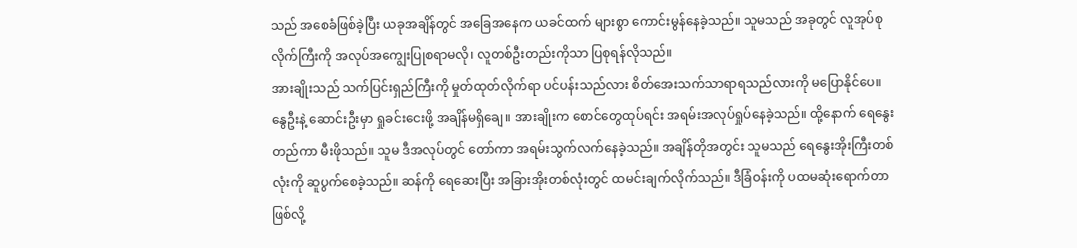သည် အစေခံဖြစ်ခဲ့ပြီး ယခုအချိန်တွင် အခြေအနေက ယခင်ထက် များစွာ ကောင်းမွန်နေခဲ့သည်။ သူမသည် အခုတွင် လူအုပ်စုလိုက်ကြီးကို အလုပ်အကျွေးပြုစရာမလို၊ လူတစ်ဦးတည်းကိုသာ ပြစုရန်လိုသည်။
အားချိုးသည် သက်ပြင်းရှည်ကြီးကို မှုတ်ထုတ်လိုက်ရာ ပင်ပန်းသည်လား စိတ်အေးသက်သာရာရသည်လားကို မပြောနိုင်ပေ။
နွေဦးနဲ့ ဆောင်းဦးမှာ ရှုခင်းငေးဖို့ အချိန်မရှိချေ။ အားချိုးက စောင်တွေထုပ်ရင်း အရမ်းအလုပ်ရှုပ်နေခဲ့သည်။ ထို့နောက် ရေနွေးတည်ကာ မီးဖိုသည်။ သူမ ဒီအလုပ်တွင် တော်ကာ အရမ်းသွက်လက်နေခဲ့သည်။ အချိန်တိုအတွင်း သူမသည် ရေနွေးအိုးကြီးတစ်လုံးကို ဆူပွက်စေခဲ့သည်။ ဆန်ကို ရေဆေးပြီး အခြားအိုးတစ်လုံးတွင် ထမင်းချက်လိုက်သည်။ ဒီခြံဝန်းကို ပထမဆုံးရောက်တာဖြစ်လို့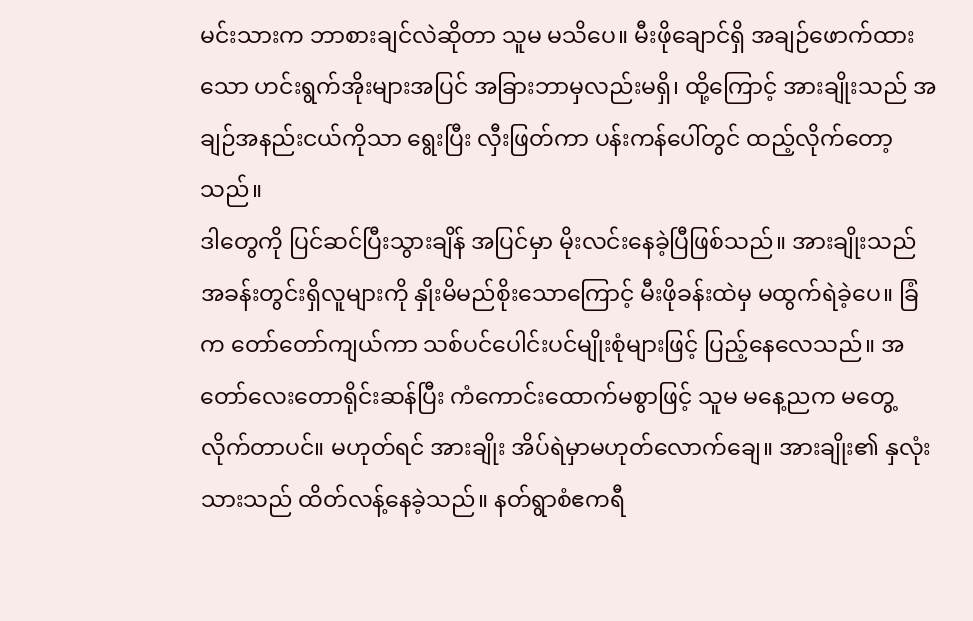မင်းသားက ဘာစားချင်လဲဆိုတာ သူမ မသိပေ။ မီးဖိုချောင်ရှိ အချဉ်ဖောက်ထားသော ဟင်းရွက်အိုးများအပြင် အခြားဘာမှလည်းမရှိ၊ ထို့ကြောင့် အားချိုးသည် အချဉ်အနည်းငယ်ကိုသာ ရွေးပြီး လှီးဖြတ်ကာ ပန်းကန်ပေါ်တွင် ထည့်လိုက်တော့သည်။
ဒါတွေကို ပြင်ဆင်ပြီးသွားချိန် အပြင်မှာ မိုးလင်းနေခဲ့ပြီဖြစ်သည်။ အားချိုးသည် အခန်းတွင်းရှိလူများကို နှိုးမိမည်စိုးသောကြောင့် မီးဖိုခန်းထဲမှ မထွက်ရဲခဲ့ပေ။ ခြံက တော်တော်ကျယ်ကာ သစ်ပင်ပေါင်းပင်မျိုးစုံများဖြင့် ပြည့်နေလေသည်။ အတော်လေးတောရိုင်းဆန်ပြီး ကံကောင်းထောက်မစွာဖြင့် သူမ မနေ့ညက မတွေ့လိုက်တာပင်။ မဟုတ်ရင် အားချိုး အိပ်ရဲမှာမဟုတ်လောက်ချေ။ အားချိုး၏ နှလုံးသားသည် ထိတ်လန့်နေခဲ့သည်။ နတ်ရွာစံဧကရီ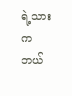ရဲ့သားက ဘယ်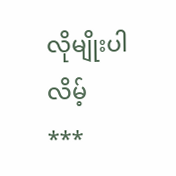လိုမျိုးပါလိမ့်
***